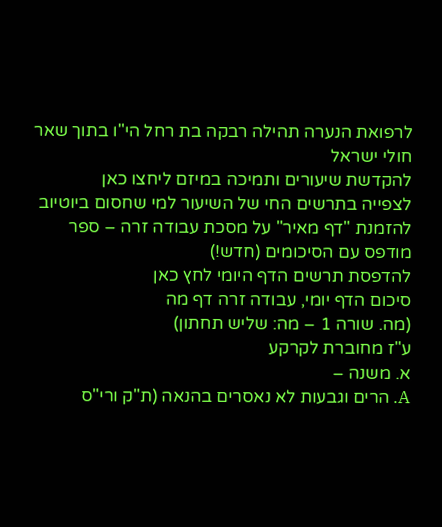לרפואת הנערה תהילה רבקה בת רחל הי"ו בתוך שאר חולי ישראל
להקדשת שיעורים ותמיכה במיזם ליחצו כאן
לצפייה בתרשים החי של השיעור למי שחסום ביוטיוב
להזמנת "דף מאיר" על מסכת עבודה זרה – ספר מודפס עם הסיכומים (חדש!)
להדפסת תרשים הדף היומי לחץ כאן
סיכום הדף יומי, עבודה זרה דף מה
(מה. שורה 1 – מה: שליש תחתון)
ע"ז מחוברת לקרקע
א. משנה –
A. הרים וגבעות לא נאסרים בהנאה (ת"ק ורי"ס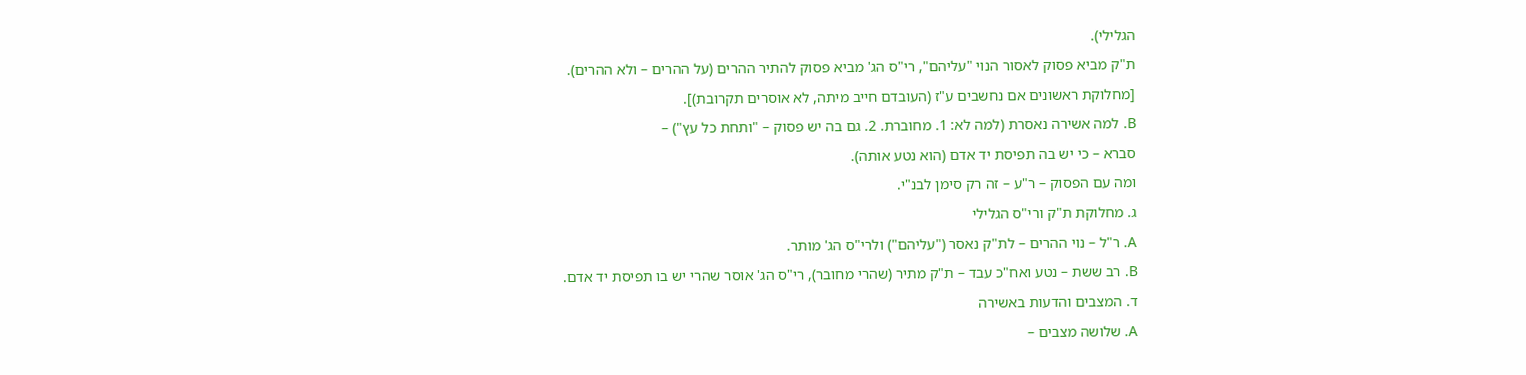הגלילי).
ת"ק מביא פסוק לאסור הנוי "עליהם", רי"ס הג' מביא פסוק להתיר ההרים (על ההרים – ולא ההרים).
[מחלוקת ראשונים אם נחשבים ע"ז (העובדם חייב מיתה, לא אוסרים תקרובת)].
B. למה אשירה נאסרת (למה לא: 1. מחוברת. 2. גם בה יש פסוק – "ותחת כל עץ") –
סברא – כי יש בה תפיסת יד אדם (הוא נטע אותה).
ומה עם הפסוק – ר"ע – זה רק סימן לבנ"י.
ג. מחלוקת ת"ק ורי"ס הגלילי
A. ר"ל – נוי ההרים – לת"ק נאסר ("עליהם") ולרי"ס הג' מותר.
B. רב ששת – נטע ואח"כ עבד – ת"ק מתיר (שהרי מחובר), רי"ס הג' אוסר שהרי יש בו תפיסת יד אדם.
ד. המצבים והדעות באשירה
A. שלושה מצבים –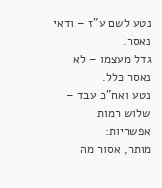נטע לשם ע"ז – ודאי נאסר.
גדל מעצמו – לא נאסר כלל.
נטע ואח"כ עבד – שלוש רמות אפשריות:
מותר, אסור מה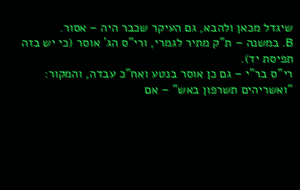שיגדל מכאן ולהבא, גם העיקר שכבר היה – אסור.
B. במשנה – ת"ק מתיר לגמרי, ורי"ס הג' אוסר (כי יש בזה תפיסת יד).
רי"ס בר"י – גם כן אוסר בנטע ואח"כ עבדה, והמקור:
"ואשריהים תשרפון באש" – אם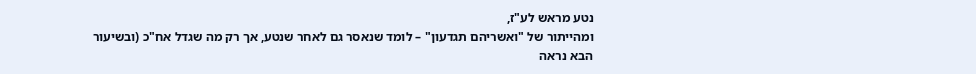נטע מראש לע"ז,
ומהייתור של "ואשריהם תגדעון" – לומד שנאסר גם לאחר שנטע, אך רק מה שגדל אח"כ (ובשיעור הבא נראה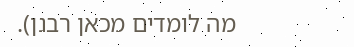מה לומדים מכאן רבנן).